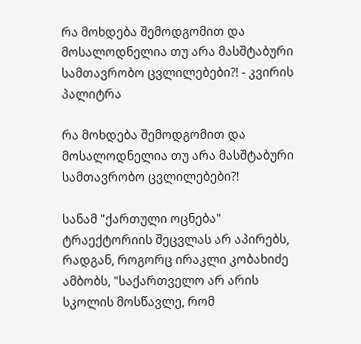რა მოხდება შემოდგომით და მოსალოდნელია თუ არა მასშტაბური სამთავრობო ცვლილებები?! - კვირის პალიტრა

რა მოხდება შემოდგომით და მოსალოდნელია თუ არა მასშტაბური სამთავრობო ცვლილებები?!

სანამ "ქართული ოცნება" ტრაექტორიის შეცვლას არ აპირებს, რადგან, როგორც ირაკლი კობახიძე ამბობს, "საქართველო არ არის სკოლის მოსწავლე, რომ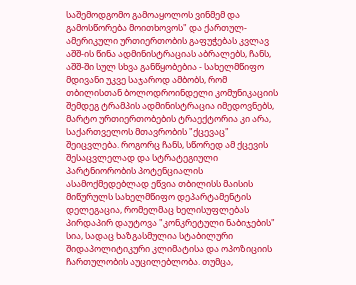საშემოდგომო გამოაყოლოს ვინმემ და გამოსწორება მოითხოვოს" და ქართულ-ამერიკული ურთიერთობის გაფუჭებას კვლავ აშშ-ის წინა ადმინისტრაციას აბრალებს, ჩანს, აშშ-ში სულ სხვა განწყობებია - სახელმწიფო მდივანი უკვე საჯაროდ ამბობს, რომ თბილისთან ბოლოდროინდელი კომუნიკაციის შემდეგ ტრამპის ადმინისტრაცია იმედოვნებს, მარტო ურთიერთობების ტრაექტორია კი არა, საქართველოს მთავრობის "ქცევაც" შეიცვლება. როგორც ჩანს, სწორედ ამ ქცევის შესაცვლელად და სტრატეგიული პარტნიორობის პოტენციალის ასამოქმედებლად ეწვია თბილისს მაისის მიწურულს სახელმწიფო დეპარტამენტის დელეგაცია, რომელმაც ხელისუფლებას პირდაპირ დაუტოვა "კონკრეტული ნაბიჯების" სია, სადაც ხაზგასმულია სტაბილური შიდაპოლიტიკური კლიმატისა და ოპოზიციის ჩართულობის აუცილებლობა. თუმცა,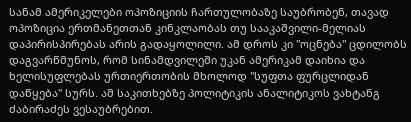სანამ ამერიკელები ოპოზიციის ჩართულობაზე საუბრობენ, თავად ოპოზიცია ერთმანეთთან კინკლაობას თუ სააკაშვილი-მელიას დაპირისპირებას არის გადაყოლილი. ამ დროს კი "ოცნება" ცდილობს დაგვარწმუნოს, რომ სინამდვილეში უკან ამერიკამ დაიხია და ხელისუფლებას ურთიერთობის მხოლოდ "სუფთა ფურცლიდან დაწყება" სურს. ამ საკითხებზე პოლიტიკის ანალიტიკოს ვახტანგ ძაბირაძეს ვესაუბრებით.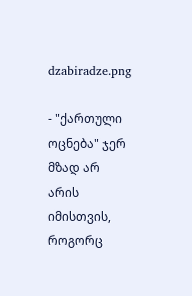dzabiradze.png

- "ქართული ოცნება" ჯერ მზად არ არის იმისთვის, როგორც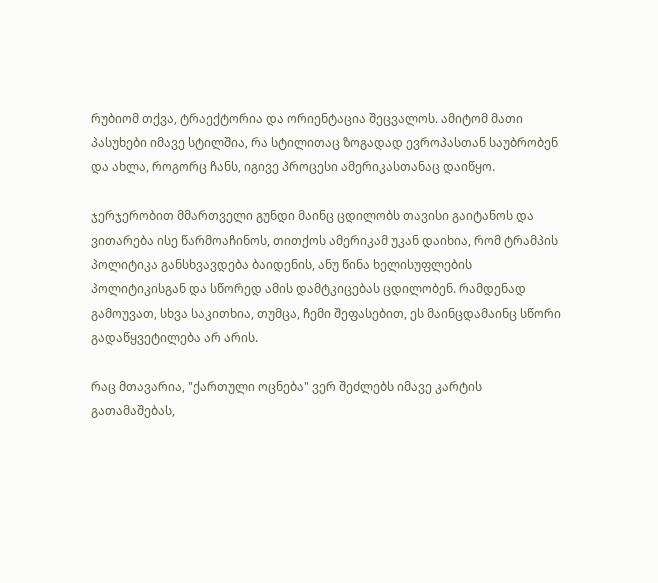რუბიომ თქვა, ტრაექტორია და ორიენტაცია შეცვალოს. ამიტომ მათი პასუხები იმავე სტილშია, რა სტილითაც ზოგადად ევროპასთან საუბრობენ და ახლა, როგორც ჩანს, იგივე პროცესი ამერიკასთანაც დაიწყო.

ჯერჯერობით მმართველი გუნდი მაინც ცდილობს თავისი გაიტანოს და ვითარება ისე წარმოაჩინოს, თითქოს ამერიკამ უკან დაიხია, რომ ტრამპის პოლიტიკა განსხვავდება ბაიდენის, ანუ წინა ხელისუფლების პოლიტიკისგან და სწორედ ამის დამტკიცებას ცდილობენ. რამდენად გამოუვათ, სხვა საკითხია, თუმცა, ჩემი შეფასებით, ეს მაინცდამაინც სწორი გადაწყვეტილება არ არის.

რაც მთავარია, "ქართული ოცნება" ვერ შეძლებს იმავე კარტის გათამაშებას,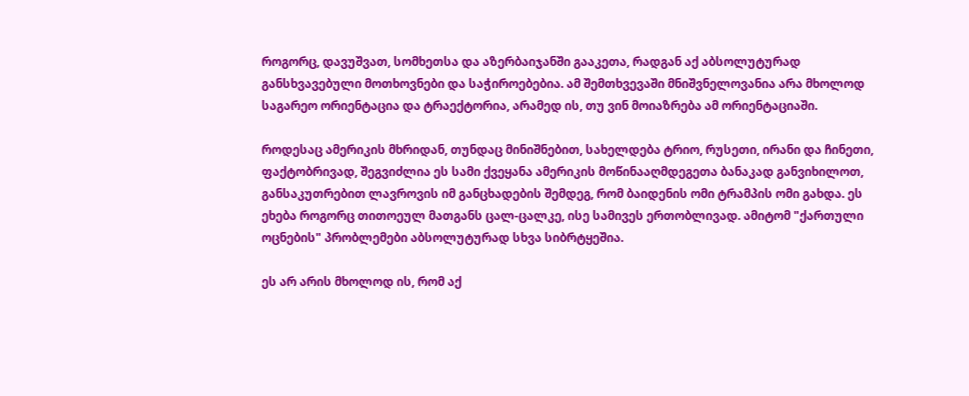როგორც, დავუშვათ, სომხეთსა და აზერბაიჯანში გააკეთა, რადგან აქ აბსოლუტურად განსხვავებული მოთხოვნები და საჭიროებებია. ამ შემთხვევაში მნიშვნელოვანია არა მხოლოდ საგარეო ორიენტაცია და ტრაექტორია, არამედ ის, თუ ვინ მოიაზრება ამ ორიენტაციაში.

როდესაც ამერიკის მხრიდან, თუნდაც მინიშნებით, სახელდება ტრიო, რუსეთი, ირანი და ჩინეთი, ფაქტობრივად, შეგვიძლია ეს სამი ქვეყანა ამერიკის მოწინააღმდეგეთა ბანაკად განვიხილოთ, განსაკუთრებით ლავროვის იმ განცხადების შემდეგ, რომ ბაიდენის ომი ტრამპის ომი გახდა. ეს ეხება როგორც თითოეულ მათგანს ცალ-ცალკე, ისე სამივეს ერთობლივად. ამიტომ "ქართული ოცნების" პრობლემები აბსოლუტურად სხვა სიბრტყეშია.

ეს არ არის მხოლოდ ის, რომ აქ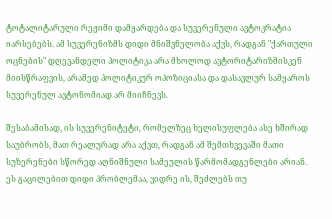ტოტალიტარული რეჟიმი დამყარდება და სუვერენული ავტოკრატია იარსებებს. ამ სუვერენიზმს დიდი მნიშვნელობა აქვს, რადგან "ქართული ოცნების" დღევანდელი პოლიტიკა არა მხოლოდ ავტორიტარიზმისკენ მიისწრაფვის, არამედ პოლიტიკურ ოპოზიციასა და დასავლურ სამყაროს სუვერენულ ავტონომიად არ მიიჩნევს.

შესაბამისად, ის სუვერენიტეტი, რომელზეც ხელისუფლება ასე ხშირად საუბრობს, მათ რეალურად არა აქვთ, რადგან ამ შემთხვევაში მათი სუზერენები სწორედ აღნიშნული სამეულის წარმომადგენლები არიან. ეს გაცილებით დიდი პრობლემაა, ვიდრე ის, შეძლებს თუ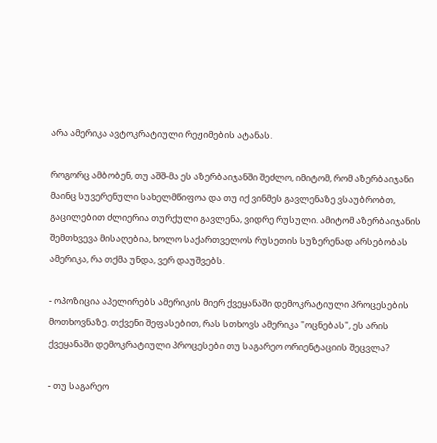არა ამერიკა ავტოკრატიული რეჟიმების ატანას.

როგორც ამბობენ, თუ აშშ-მა ეს აზერბაიჯანში შეძლო, იმიტომ, რომ აზერბაიჯანი მაინც სუვერენული სახელმწიფოა და თუ იქ ვინმეს გავლენაზე ვსაუბრობთ, გაცილებით ძლიერია თურქული გავლენა, ვიდრე რუსული. ამიტომ აზერბაიჯანის შემთხვევა მისაღებია, ხოლო საქართველოს რუსეთის სუზერენად არსებობას ამერიკა, რა თქმა უნდა, ვერ დაუშვებს.

- ოპოზიცია აპელირებს ამერიკის მიერ ქვეყანაში დემოკრატიული პროცესების მოთხოვნაზე. თქვენი შეფასებით, რას სთხოვს ამერიკა "ოცნებას", ეს არის ქვეყანაში დემოკრატიული პროცესები თუ საგარეო ორიენტაციის შეცვლა?

- თუ საგარეო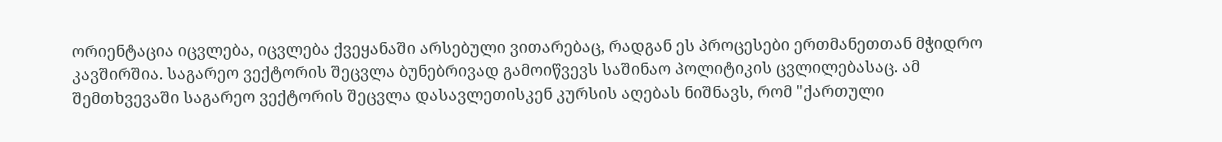ორიენტაცია იცვლება, იცვლება ქვეყანაში არსებული ვითარებაც, რადგან ეს პროცესები ერთმანეთთან მჭიდრო კავშირშია. საგარეო ვექტორის შეცვლა ბუნებრივად გამოიწვევს საშინაო პოლიტიკის ცვლილებასაც. ამ შემთხვევაში საგარეო ვექტორის შეცვლა დასავლეთისკენ კურსის აღებას ნიშნავს, რომ "ქართული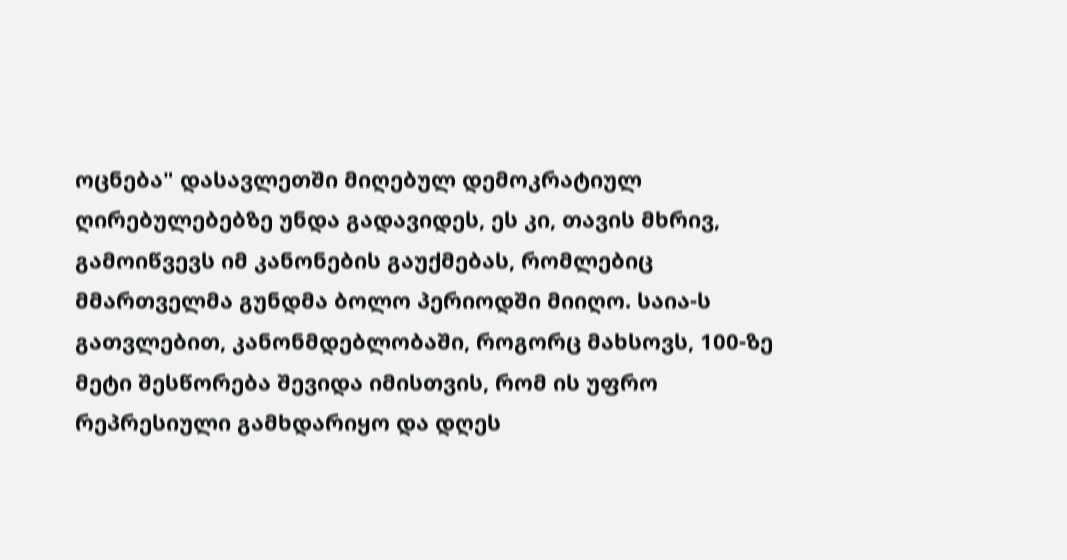ოცნება" დასავლეთში მიღებულ დემოკრატიულ ღირებულებებზე უნდა გადავიდეს, ეს კი, თავის მხრივ, გამოიწვევს იმ კანონების გაუქმებას, რომლებიც მმართველმა გუნდმა ბოლო პერიოდში მიიღო. საია-ს გათვლებით, კანონმდებლობაში, როგორც მახსოვს, 100-ზე მეტი შესწორება შევიდა იმისთვის, რომ ის უფრო რეპრესიული გამხდარიყო და დღეს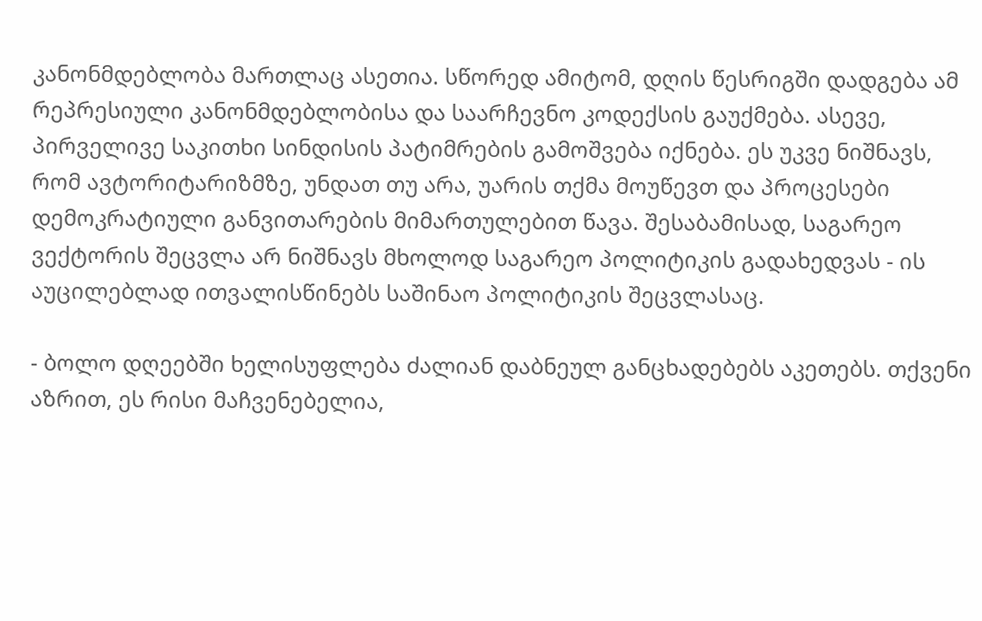კანონმდებლობა მართლაც ასეთია. სწორედ ამიტომ, დღის წესრიგში დადგება ამ რეპრესიული კანონმდებლობისა და საარჩევნო კოდექსის გაუქმება. ასევე, პირველივე საკითხი სინდისის პატიმრების გამოშვება იქნება. ეს უკვე ნიშნავს, რომ ავტორიტარიზმზე, უნდათ თუ არა, უარის თქმა მოუწევთ და პროცესები დემოკრატიული განვითარების მიმართულებით წავა. შესაბამისად, საგარეო ვექტორის შეცვლა არ ნიშნავს მხოლოდ საგარეო პოლიტიკის გადახედვას - ის აუცილებლად ითვალისწინებს საშინაო პოლიტიკის შეცვლასაც.

- ბოლო დღეებში ხელისუფლება ძალიან დაბნეულ განცხადებებს აკეთებს. თქვენი აზრით, ეს რისი მაჩვენებელია,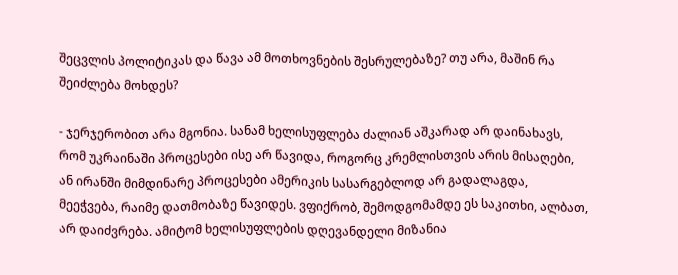შეცვლის პოლიტიკას და წავა ამ მოთხოვნების შესრულებაზე? თუ არა, მაშინ რა შეიძლება მოხდეს?

- ჯერჯერობით არა მგონია. სანამ ხელისუფლება ძალიან აშკარად არ დაინახავს, რომ უკრაინაში პროცესები ისე არ წავიდა, როგორც კრემლისთვის არის მისაღები, ან ირანში მიმდინარე პროცესები ამერიკის სასარგებლოდ არ გადალაგდა, მეეჭვება, რაიმე დათმობაზე წავიდეს. ვფიქრობ, შემოდგომამდე ეს საკითხი, ალბათ, არ დაიძვრება. ამიტომ ხელისუფლების დღევანდელი მიზანია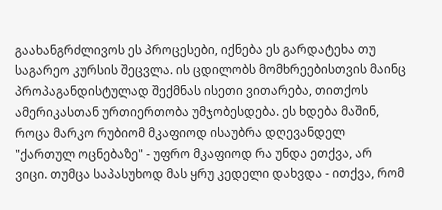გაახანგრძლივოს ეს პროცესები, იქნება ეს გარდატეხა თუ საგარეო კურსის შეცვლა. ის ცდილობს მომხრეებისთვის მაინც პროპაგანდისტულად შექმნას ისეთი ვითარება, თითქოს ამერიკასთან ურთიერთობა უმჯობესდება. ეს ხდება მაშინ, როცა მარკო რუბიომ მკაფიოდ ისაუბრა დღევანდელ "ქართულ ოცნებაზე" - უფრო მკაფიოდ რა უნდა ეთქვა, არ ვიცი. თუმცა საპასუხოდ მას ყრუ კედელი დახვდა - ითქვა, რომ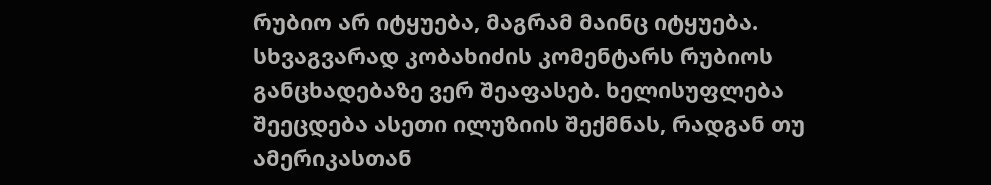რუბიო არ იტყუება, მაგრამ მაინც იტყუება. სხვაგვარად კობახიძის კომენტარს რუბიოს განცხადებაზე ვერ შეაფასებ. ხელისუფლება შეეცდება ასეთი ილუზიის შექმნას, რადგან თუ ამერიკასთან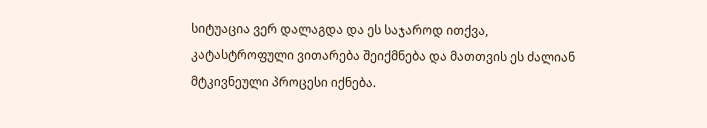სიტუაცია ვერ დალაგდა და ეს საჯაროდ ითქვა, კატასტროფული ვითარება შეიქმნება და მათთვის ეს ძალიან მტკივნეული პროცესი იქნება.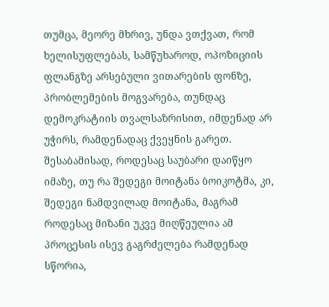თუმცა, მეორე მხრივ, უნდა ვთქვათ, რომ ხელისუფლებას, სამწუხაროდ, ოპოზიციის ფლანგზე არსებული ვითარების ფონზე, პრობლემების მოგვარება, თუნდაც დემოკრატიის თვალსაზრისით, იმდენად არ უჭირს, რამდენადაც ქვეყნის გარეთ. შესაბამისად, როდესაც საუბარი დაიწყო იმაზე, თუ რა შედეგი მოიტანა ბოიკოტმა, კი, შედეგი ნამდვილად მოიტანა, მაგრამ როდესაც მიზანი უკვე მიღწეულია ამ პროცესის ისევ გაგრძელება რამდენად სწორია,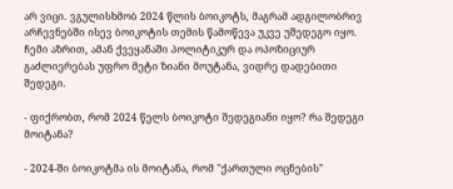არ ვიცი. ვგულისხმობ 2024 წლის ბოიკოტს, მაგრამ ადგილობრივ არჩევნებში ისევ ბოიკოტის თემის წამოწევა უკვე უშედეგო იყო. ჩემი აზრით, ამან ქვეყანაში პოლიტიკურ და ოპოზიციურ გაძლიერებას უფრო მეტი ზიანი მოუტანა, ვიდრე დადებითი შედეგი.

- ფიქრობთ, რომ 2024 წელს ბოიკოტი შედეგიანი იყო? რა შედეგი მოიტანა?

- 2024-ში ბოიკოტმა ის მოიტანა, რომ "ქართული ოცნების"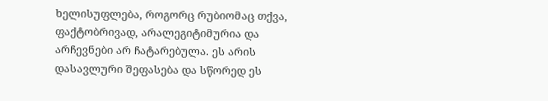ხელისუფლება, როგორც რუბიომაც თქვა, ფაქტობრივად, არალეგიტიმურია და არჩევნები არ ჩატარებულა. ეს არის დასავლური შეფასება და სწორედ ეს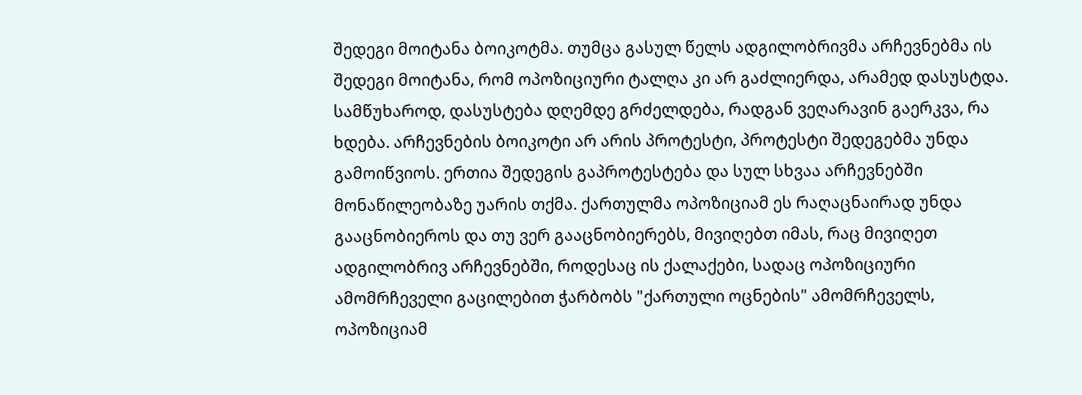შედეგი მოიტანა ბოიკოტმა. თუმცა გასულ წელს ადგილობრივმა არჩევნებმა ის შედეგი მოიტანა, რომ ოპოზიციური ტალღა კი არ გაძლიერდა, არამედ დასუსტდა. სამწუხაროდ, დასუსტება დღემდე გრძელდება, რადგან ვეღარავინ გაერკვა, რა ხდება. არჩევნების ბოიკოტი არ არის პროტესტი, პროტესტი შედეგებმა უნდა გამოიწვიოს. ერთია შედეგის გაპროტესტება და სულ სხვაა არჩევნებში მონაწილეობაზე უარის თქმა. ქართულმა ოპოზიციამ ეს რაღაცნაირად უნდა გააცნობიეროს და თუ ვერ გააცნობიერებს, მივიღებთ იმას, რაც მივიღეთ ადგილობრივ არჩევნებში, როდესაც ის ქალაქები, სადაც ოპოზიციური ამომრჩეველი გაცილებით ჭარბობს "ქართული ოცნების" ამომრჩეველს, ოპოზიციამ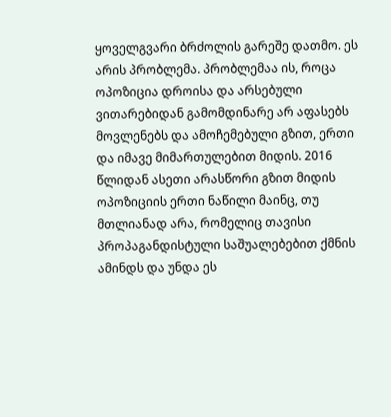ყოველგვარი ბრძოლის გარეშე დათმო. ეს არის პრობლემა. პრობლემაა ის, როცა ოპოზიცია დროისა და არსებული ვითარებიდან გამომდინარე არ აფასებს მოვლენებს და ამოჩემებული გზით, ერთი და იმავე მიმართულებით მიდის. 2016 წლიდან ასეთი არასწორი გზით მიდის ოპოზიციის ერთი ნაწილი მაინც, თუ მთლიანად არა, რომელიც თავისი პროპაგანდისტული საშუალებებით ქმნის ამინდს და უნდა ეს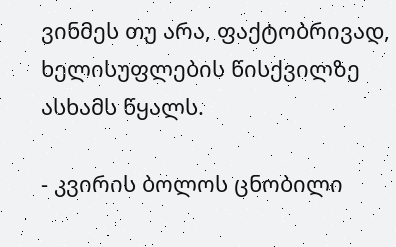ვინმეს თუ არა, ფაქტობრივად, ხელისუფლების წისქვილზე ასხამს წყალს.

- კვირის ბოლოს ცნობილი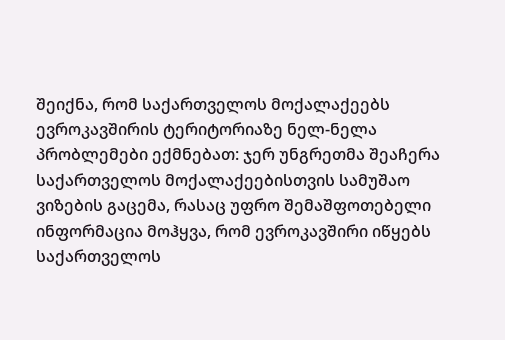შეიქნა, რომ საქართველოს მოქალაქეებს ევროკავშირის ტერიტორიაზე ნელ-ნელა პრობლემები ექმნებათ: ჯერ უნგრეთმა შეაჩერა საქართველოს მოქალაქეებისთვის სამუშაო ვიზების გაცემა, რასაც უფრო შემაშფოთებელი ინფორმაცია მოჰყვა, რომ ევროკავშირი იწყებს საქართველოს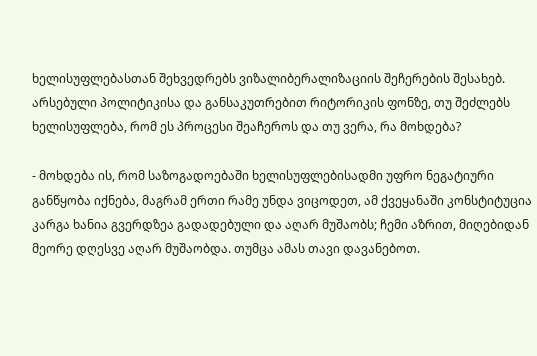ხელისუფლებასთან შეხვედრებს ვიზალიბერალიზაციის შეჩერების შესახებ. არსებული პოლიტიკისა და განსაკუთრებით რიტორიკის ფონზე, თუ შეძლებს ხელისუფლება, რომ ეს პროცესი შეაჩეროს და თუ ვერა, რა მოხდება?

- მოხდება ის, რომ საზოგადოებაში ხელისუფლებისადმი უფრო ნეგატიური განწყობა იქნება, მაგრამ ერთი რამე უნდა ვიცოდეთ, ამ ქვეყანაში კონსტიტუცია კარგა ხანია გვერდზეა გადადებული და აღარ მუშაობს; ჩემი აზრით, მიღებიდან მეორე დღესვე აღარ მუშაობდა. თუმცა ამას თავი დავანებოთ.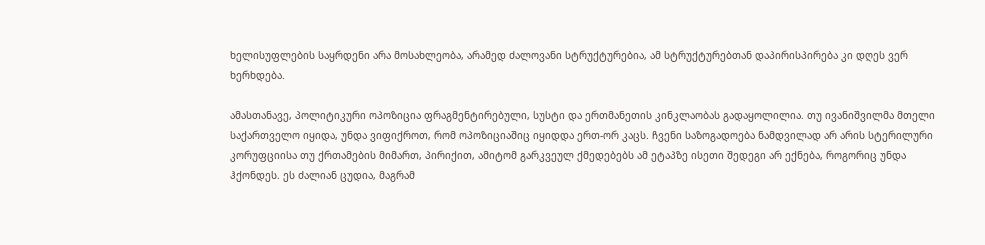ხელისუფლების საყრდენი არა მოსახლეობა, არამედ ძალოვანი სტრუქტურებია, ამ სტრუქტურებთან დაპირისპირება კი დღეს ვერ ხერხდება.

ამასთანავე, პოლიტიკური ოპოზიცია ფრაგმენტირებული, სუსტი და ერთმანეთის კინკლაობას გადაყოლილია. თუ ივანიშვილმა მთელი საქართველო იყიდა, უნდა ვიფიქროთ, რომ ოპოზიციაშიც იყიდდა ერთ-ორ კაცს. ჩვენი საზოგადოება ნამდვილად არ არის სტერილური კორუფციისა თუ ქრთამების მიმართ, პირიქით, ამიტომ გარკვეულ ქმედებებს ამ ეტაპზე ისეთი შედეგი არ ექნება, როგორიც უნდა ჰქონდეს. ეს ძალიან ცუდია, მაგრამ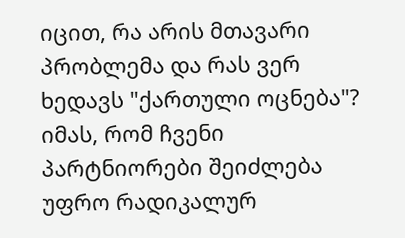იცით, რა არის მთავარი პრობლემა და რას ვერ ხედავს "ქართული ოცნება"? იმას, რომ ჩვენი პარტნიორები შეიძლება უფრო რადიკალურ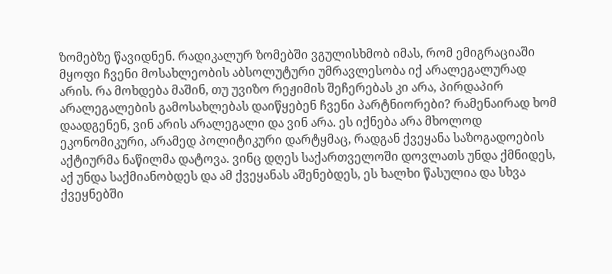ზომებზე წავიდნენ. რადიკალურ ზომებში ვგულისხმობ იმას, რომ ემიგრაციაში მყოფი ჩვენი მოსახლეობის აბსოლუტური უმრავლესობა იქ არალეგალურად არის. რა მოხდება მაშინ, თუ უვიზო რეჟიმის შეჩერებას კი არა, პირდაპირ არალეგალების გამოსახლებას დაიწყებენ ჩვენი პარტნიორები? რამენაირად ხომ დაადგენენ, ვინ არის არალეგალი და ვინ არა. ეს იქნება არა მხოლოდ ეკონომიკური, არამედ პოლიტიკური დარტყმაც, რადგან ქვეყანა საზოგადოების აქტიურმა ნაწილმა დატოვა. ვინც დღეს საქართველოში დოვლათს უნდა ქმნიდეს, აქ უნდა საქმიანობდეს და ამ ქვეყანას აშენებდეს, ეს ხალხი წასულია და სხვა ქვეყნებში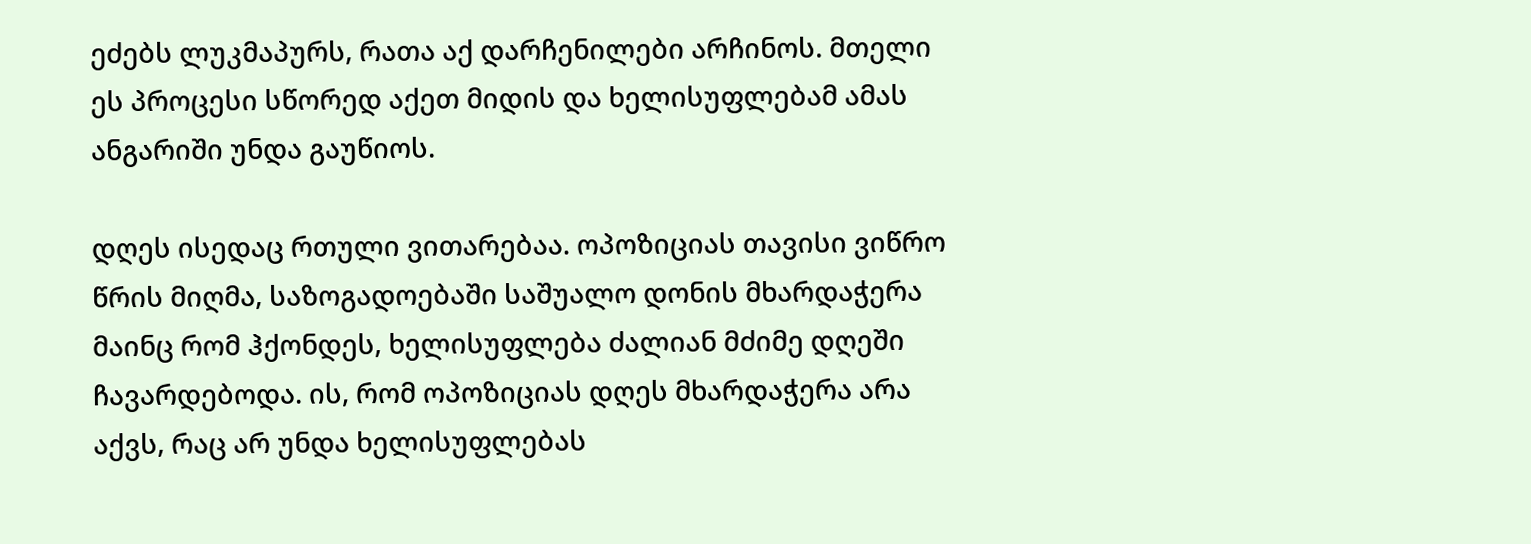ეძებს ლუკმაპურს, რათა აქ დარჩენილები არჩინოს. მთელი ეს პროცესი სწორედ აქეთ მიდის და ხელისუფლებამ ამას ანგარიში უნდა გაუწიოს.

დღეს ისედაც რთული ვითარებაა. ოპოზიციას თავისი ვიწრო წრის მიღმა, საზოგადოებაში საშუალო დონის მხარდაჭერა მაინც რომ ჰქონდეს, ხელისუფლება ძალიან მძიმე დღეში ჩავარდებოდა. ის, რომ ოპოზიციას დღეს მხარდაჭერა არა აქვს, რაც არ უნდა ხელისუფლებას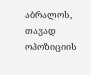აბრალოს, თავად ოპოზიციის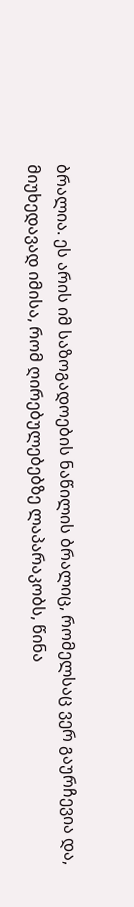ბრალია. ეს არის იმ საზოგადოების ნაწილის ბრალიც, რომელსაც ვერ გაურჩევია და, მიუხედავად იმისა, რომ ღირებულებებზე ლაპარაკობს, წინა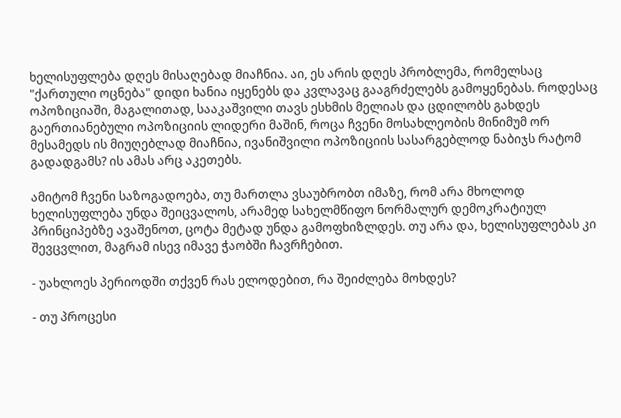ხელისუფლება დღეს მისაღებად მიაჩნია. აი, ეს არის დღეს პრობლემა, რომელსაც "ქართული ოცნება" დიდი ხანია იყენებს და კვლავაც გააგრძელებს გამოყენებას. როდესაც ოპოზიციაში, მაგალითად, სააკაშვილი თავს ესხმის მელიას და ცდილობს გახდეს გაერთიანებული ოპოზიციის ლიდერი მაშინ, როცა ჩვენი მოსახლეობის მინიმუმ ორ მესამედს ის მიუღებლად მიაჩნია, ივანიშვილი ოპოზიციის სასარგებლოდ ნაბიჯს რატომ გადადგამს? ის ამას არც აკეთებს.

ამიტომ ჩვენი საზოგადოება, თუ მართლა ვსაუბრობთ იმაზე, რომ არა მხოლოდ ხელისუფლება უნდა შეიცვალოს, არამედ სახელმწიფო ნორმალურ დემოკრატიულ პრინციპებზე ავაშენოთ, ცოტა მეტად უნდა გამოფხიზლდეს. თუ არა და, ხელისუფლებას კი შევცვლით, მაგრამ ისევ იმავე ჭაობში ჩავრჩებით.

- უახლოეს პერიოდში თქვენ რას ელოდებით, რა შეიძლება მოხდეს?

- თუ პროცესი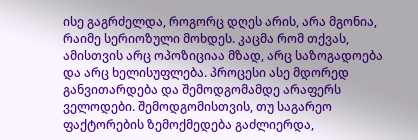ისე გაგრძელდა, როგორც დღეს არის, არა მგონია, რაიმე სერიოზული მოხდეს. კაცმა რომ თქვას, ამისთვის არც ოპოზიციაა მზად, არც საზოგადოება და არც ხელისუფლება. პროცესი ასე მდორედ განვითარდება და შემოდგომამდე არაფერს ველოდები. შემოდგომისთვის, თუ საგარეო ფაქტორების ზემოქმედება გაძლიერდა,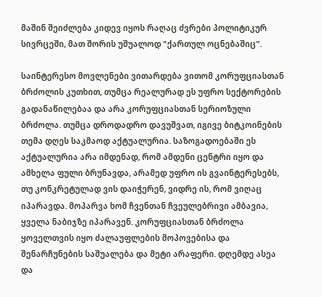მაშინ შეიძლება კიდევ იყოს რაღაც ძვრები პოლიტიკურ სივრცეში, მათ შორის უშუალოდ "ქართულ ოცნებაშიც".

საინტერესო მოვლენები ვითარდება ვითომ კორუფციასთან ბრძოლის კუთხით, თუმცა რეალურად ეს უფრო სექტორების გადანაწილებაა და არა კორუფციასთან სერიოზული ბრძოლა. თუმცა დროდადრო დავუშვათ, იგივე ბიტკოინების თემა დღეს საკმაოდ აქტუალურია. საზოგადოებაში ეს აქტუალურია არა იმდენად, რომ ამდენი ცენტრი იყო და ამხელა ფული ბრუნავდა, არამედ უფრო ის გვაინტერესებს, თუ კონკრეტულად ვის დაიჭერენ, ვიდრე ის, რომ ვიღაც იპარავდა. მოპარვა ხომ ჩვენთან ჩვეულებრივი ამბავია, ყველა ნაბიჯზე იპარავენ. კორუფციასთან ბრძოლა ყოველთვის იყო ძალაუფლების მოპოვებისა და შენარჩუნების საშუალება და მეტი არაფერი. დღემდე ასეა და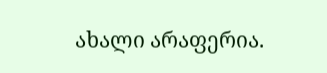ახალი არაფერია.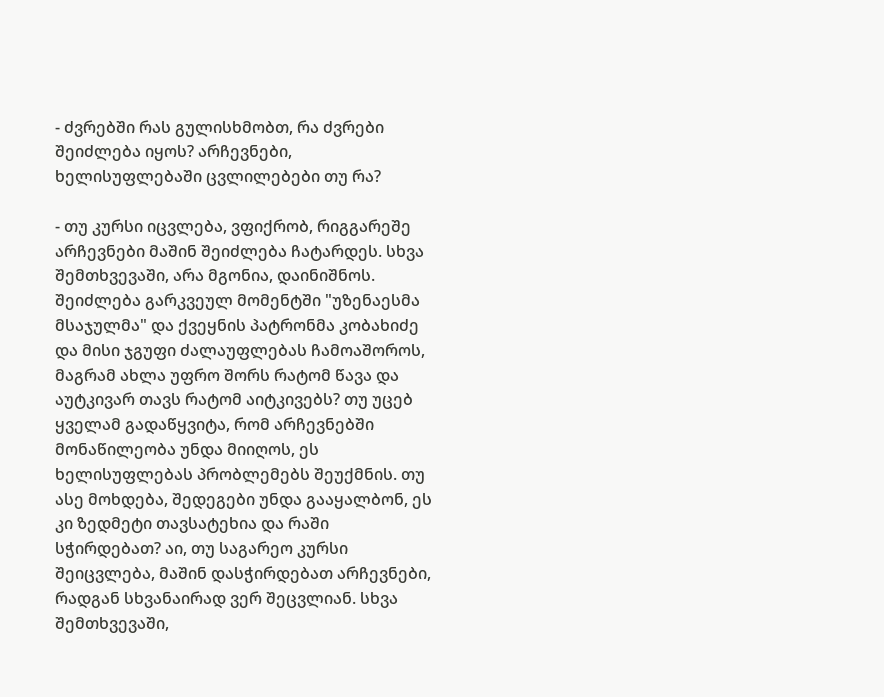- ძვრებში რას გულისხმობთ, რა ძვრები შეიძლება იყოს? არჩევნები, ხელისუფლებაში ცვლილებები თუ რა?

- თუ კურსი იცვლება, ვფიქრობ, რიგგარეშე არჩევნები მაშინ შეიძლება ჩატარდეს. სხვა შემთხვევაში, არა მგონია, დაინიშნოს. შეიძლება გარკვეულ მომენტში "უზენაესმა მსაჯულმა" და ქვეყნის პატრონმა კობახიძე და მისი ჯგუფი ძალაუფლებას ჩამოაშოროს, მაგრამ ახლა უფრო შორს რატომ წავა და აუტკივარ თავს რატომ აიტკივებს? თუ უცებ ყველამ გადაწყვიტა, რომ არჩევნებში მონაწილეობა უნდა მიიღოს, ეს ხელისუფლებას პრობლემებს შეუქმნის. თუ ასე მოხდება, შედეგები უნდა გააყალბონ, ეს კი ზედმეტი თავსატეხია და რაში სჭირდებათ? აი, თუ საგარეო კურსი შეიცვლება, მაშინ დასჭირდებათ არჩევნები, რადგან სხვანაირად ვერ შეცვლიან. სხვა შემთხვევაში,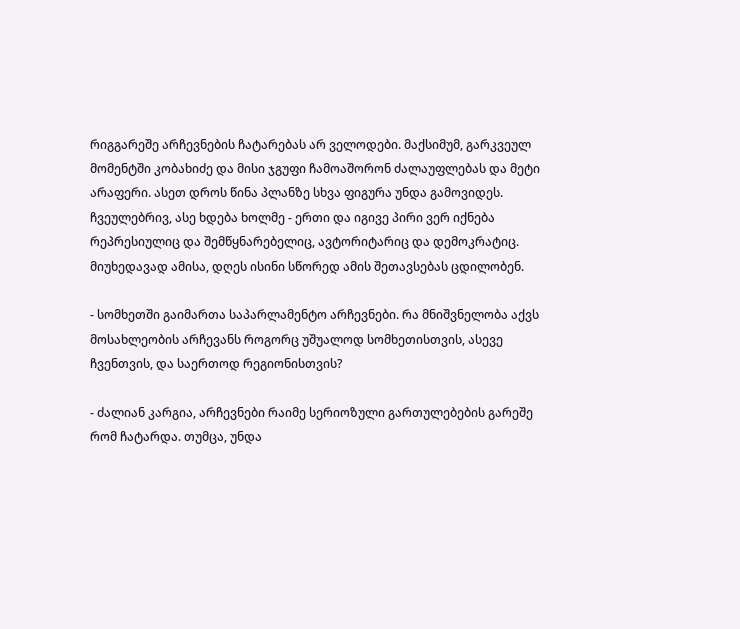რიგგარეშე არჩევნების ჩატარებას არ ველოდები. მაქსიმუმ, გარკვეულ მომენტში კობახიძე და მისი ჯგუფი ჩამოაშორონ ძალაუფლებას და მეტი არაფერი. ასეთ დროს წინა პლანზე სხვა ფიგურა უნდა გამოვიდეს. ჩვეულებრივ, ასე ხდება ხოლმე - ერთი და იგივე პირი ვერ იქნება რეპრესიულიც და შემწყნარებელიც, ავტორიტარიც და დემოკრატიც. მიუხედავად ამისა, დღეს ისინი სწორედ ამის შეთავსებას ცდილობენ.

- სომხეთში გაიმართა საპარლამენტო არჩევნები. რა მნიშვნელობა აქვს მოსახლეობის არჩევანს როგორც უშუალოდ სომხეთისთვის, ასევე ჩვენთვის, და საერთოდ რეგიონისთვის?

- ძალიან კარგია, არჩევნები რაიმე სერიოზული გართულებების გარეშე რომ ჩატარდა. თუმცა, უნდა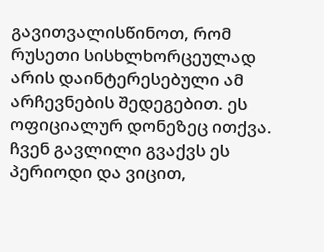გავითვალისწინოთ, რომ რუსეთი სისხლხორცეულად არის დაინტერესებული ამ არჩევნების შედეგებით. ეს ოფიციალურ დონეზეც ითქვა. ჩვენ გავლილი გვაქვს ეს პერიოდი და ვიცით,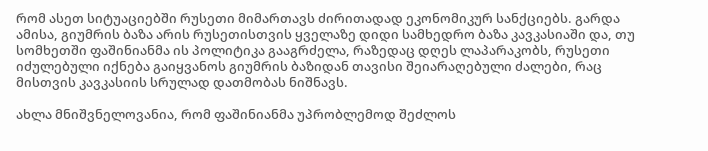რომ ასეთ სიტუაციებში რუსეთი მიმართავს ძირითადად ეკონომიკურ სანქციებს. გარდა ამისა, გიუმრის ბაზა არის რუსეთისთვის ყველაზე დიდი სამხედრო ბაზა კავკასიაში და, თუ სომხეთში ფაშინიანმა ის პოლიტიკა გააგრძელა, რაზედაც დღეს ლაპარაკობს, რუსეთი იძულებული იქნება გაიყვანოს გიუმრის ბაზიდან თავისი შეიარაღებული ძალები, რაც მისთვის კავკასიის სრულად დათმობას ნიშნავს.

ახლა მნიშვნელოვანია, რომ ფაშინიანმა უპრობლემოდ შეძლოს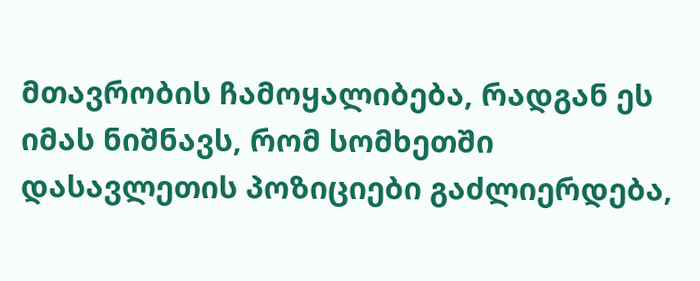მთავრობის ჩამოყალიბება, რადგან ეს იმას ნიშნავს, რომ სომხეთში დასავლეთის პოზიციები გაძლიერდება,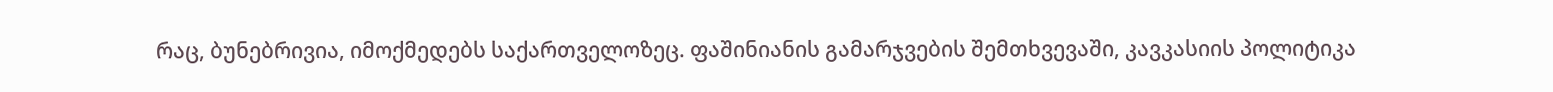რაც, ბუნებრივია, იმოქმედებს საქართველოზეც. ფაშინიანის გამარჯვების შემთხვევაში, კავკასიის პოლიტიკა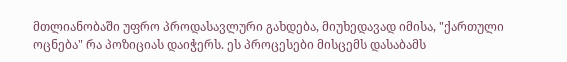მთლიანობაში უფრო პროდასავლური გახდება, მიუხედავად იმისა, "ქართული ოცნება" რა პოზიციას დაიჭერს. ეს პროცესები მისცემს დასაბამს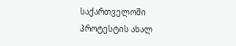საქართველოში პროტესტის ახალ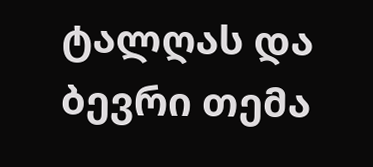ტალღას და ბევრი თემა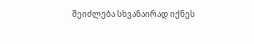შეიძლება სხვანაირად იქნეს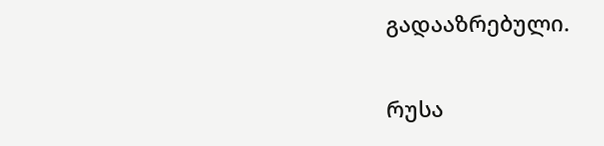გადააზრებული.

რუსა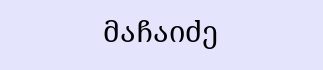მაჩაიძე